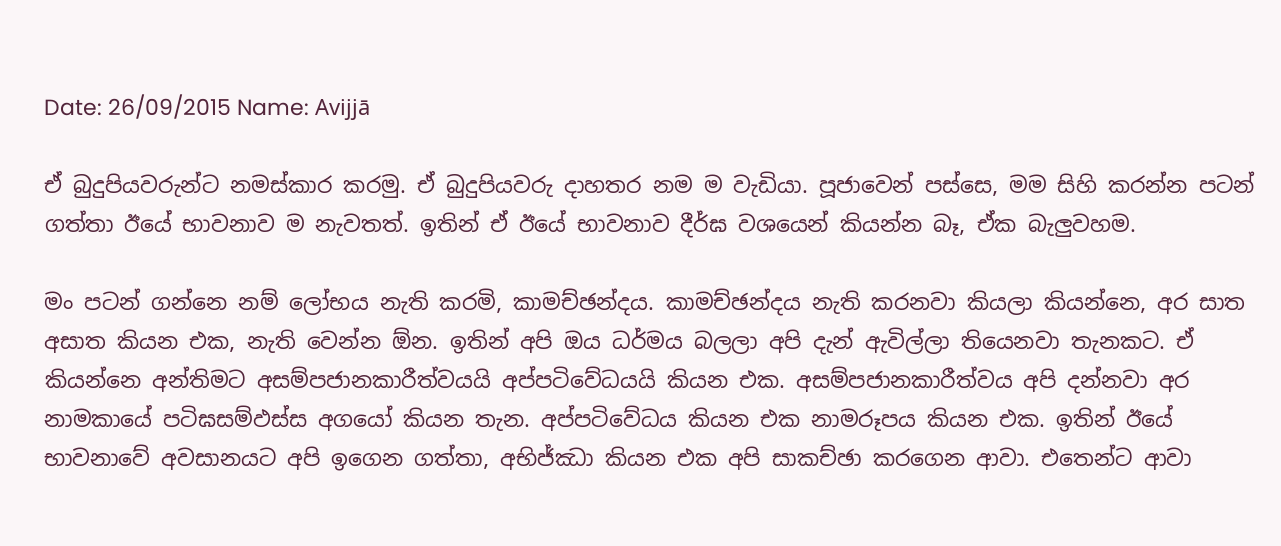Date: 26/09/2015 Name: Avijjā

ඒ බුදුපියවරුන්ට නමස්කාර කරමු. ඒ බුදුපියවරු දාහතර නම ම වැඩියා. පූජාවෙන් පස්සෙ, මම සිහි කරන්න පටන් ගත්තා ඊයේ භාවනාව ම නැවතත්. ඉතින් ඒ ඊයේ භාවනාව දීර්ඝ වශයෙන් කියන්න බෑ, ඒක බැලුවහම.

මං පටන් ගන්නෙ නම් ලෝභය නැති කරමි, කාමච්ඡන්දය. කාමච්ඡන්දය නැති කරනවා කියලා කියන්නෙ, අර සාත අසාත කියන එක, නැති වෙන්න ඕන. ඉතින් අපි ඔය ධර්මය බලලා අපි දැන් ඇවිල්ලා තියෙනවා තැනකට. ඒ කියන්නෙ අන්තිමට අසම්පජානකාරීත්වයයි අප්පටිවේධයයි කියන එක. අසම්පජානකාරීත්වය අපි දන්නවා අර නාමකායේ පටිඝසම්‌ඵස්‌ස අගයෝ කියන තැන. අප්පටිවේධය කියන එක නාමරූපය කියන එක. ඉතින් ඊයේ භාවනාවේ අවසානයට අපි ඉගෙන ගත්තා, අභිජ්ඣා කියන එක අපි සාකච්ඡා කරගෙන ආවා. එතෙන්ට ආවා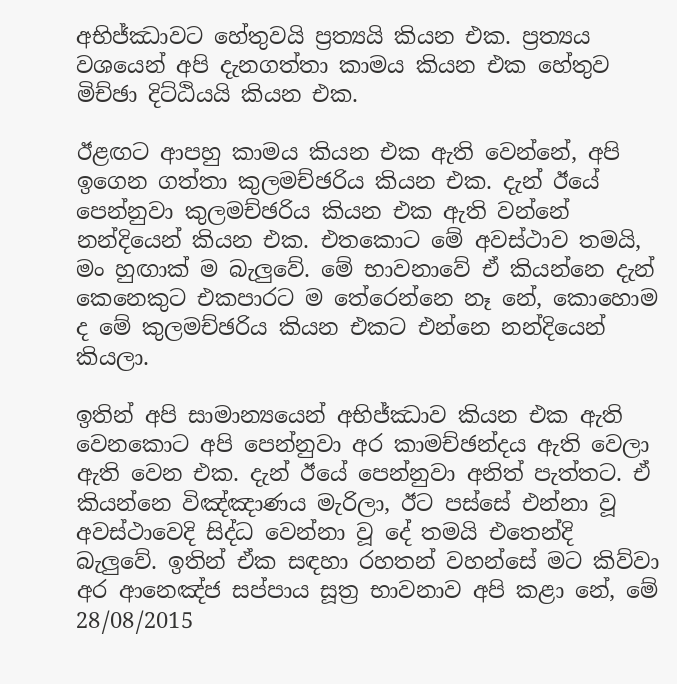අභිජ්ඣාවට හේතුවයි ප්‍රත්‍යයි කියන එක. ප්‍රත්‍යය වශයෙන් අපි දැනගත්තා කාමය කියන එක හේතුව මිච්ඡා දිට්ඨියයි කියන එක.

ඊළඟට ආපහු කාමය කියන එක ඇති වෙන්නේ, අපි ඉගෙන ගත්තා කුලමච්ඡරිය කියන එක. දැන් ඊයේ පෙන්නුවා කුලමච්ඡරිය කියන එක ඇති වන්නේ නන්දියෙන් කියන එක. එතකොට මේ අවස්ථාව තමයි, මං හුඟාක් ම බැලුවේ. මේ භාවනාවේ ඒ කියන්නෙ දැන් කෙනෙකුට එකපාරට ම තේරෙන්නෙ නෑ නේ, කොහොම ද මේ කුලමච්ඡරිය කියන එකට එන්නෙ නන්දියෙන් කියලා.

ඉතින් අපි සාමාන්‍යයෙන් අභිජ්ඣාව කියන එක ඇති වෙනකොට අපි පෙන්නුවා අර කාමච්ඡන්දය ඇති වෙලා ඇති වෙන එක. දැන් ඊයේ පෙන්නුවා අනිත් පැත්තට. ඒ කියන්නෙ විඤ්ඤාණය මැරිලා, ඊට පස්සේ එන්නා වූ අවස්ථාවෙදි සිද්ධ වෙන්නා වූ දේ තමයි එතෙන්දි බැලුවේ. ඉතින් ඒක සඳහා රහතන් වහන්සේ මට කිව්වා අර ආනෙඤ්ජ සප්පාය සූත්‍ර භාවනාව අපි කළා නේ, මේ 28/08/2015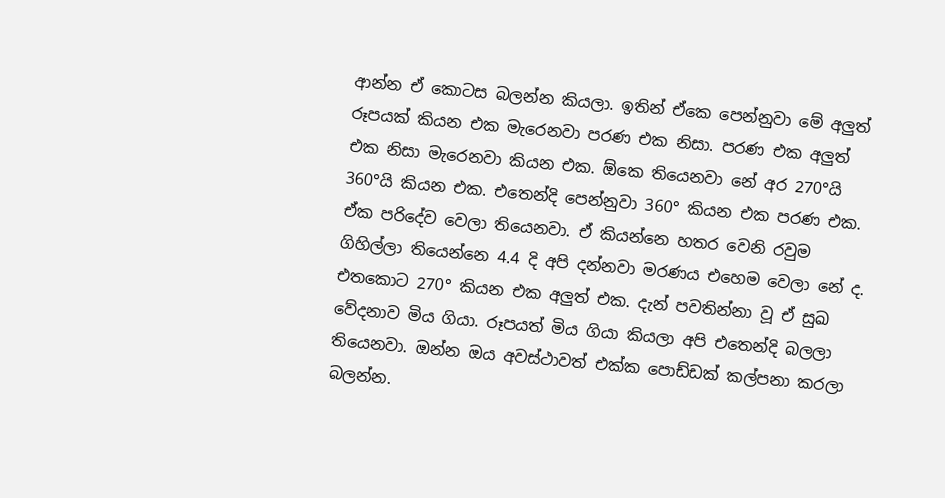ආන්න ඒ කොටස බලන්න කියලා. ඉතින් ඒකෙ පෙන්නුවා මේ අලුත් රූපයක් කියන එක මැරෙනවා පරණ එක නිසා. පරණ එක අලුත් එක නිසා මැරෙනවා කියන එක. ඕකෙ තියෙනවා නේ අර 270°යි 360°යි කියන එක. එතෙන්දි පෙන්නුවා 360° කියන එක පරණ එක. ඒක පරිදේව වෙලා තියෙනවා. ඒ කියන්නෙ හතර වෙනි රවුම ගිහිල්ලා තියෙන්නෙ 4.4 දි අපි දන්නවා මරණය එහෙම වෙලා නේ ද. එතකොට 270° කියන එක අලුත් එක. දැන් පවතින්නා වූ ඒ සුඛ වේදනාව මිය ගියා. රූපයත් මිය ගියා කියලා අපි එතෙන්දි බලලා තියෙනවා. ඔන්න ඔය අවස්ථාවත් එක්ක පොඩ්ඩක් කල්පනා කරලා බලන්න.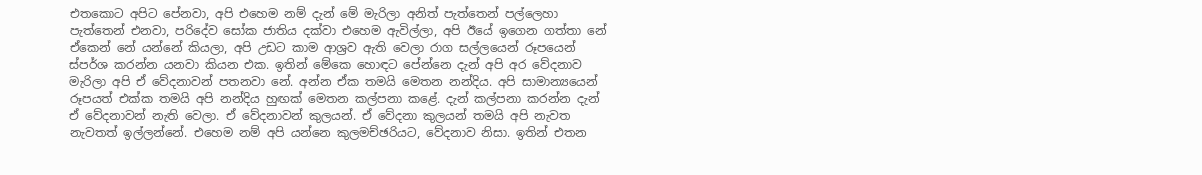එතකොට අපිට පේනවා, අපි එහෙම නම් දැන් මේ මැරිලා අනිත් පැත්තෙන් පල්ලෙහා පැත්තෙන් එනවා, පරිදේව සෝක ජාතිය දක්වා එහෙම ඇවිල්ලා, අපි ඊයේ ඉගෙන ගත්තා නේ ඒකෙන් නේ යන්නේ කියලා, අපි උඩට කාම ආශ්‍රව ඇති වෙලා රාග සල්ලයෙන් රූපයෙන් ස්පර්ශ කරන්න යනවා කියන එක. ඉතින් මේකෙ හොඳට පේන්නෙ දැන් අපි අර වේදනාව මැරිලා අපි ඒ වේදනාවන් පතනවා නේ. අන්න ඒක තමයි මෙතන නන්දිය. අපි සාමාන්‍යයෙන් රූපයත් එක්ක තමයි අපි නන්දිය හුඟක් මෙතන කල්පනා කළේ. දැන් කල්පනා කරන්න දැන් ඒ වේදනාවන් නැති වෙලා. ඒ වේදනාවන් කුලයන්. ඒ වේදනා කුලයන් තමයි අපි නැවත නැවතත් ඉල්ලන්නේ. එහෙම නම් අපි යන්නෙ කුලමච්ඡරියට, වේදනාව නිසා. ඉතින් එතන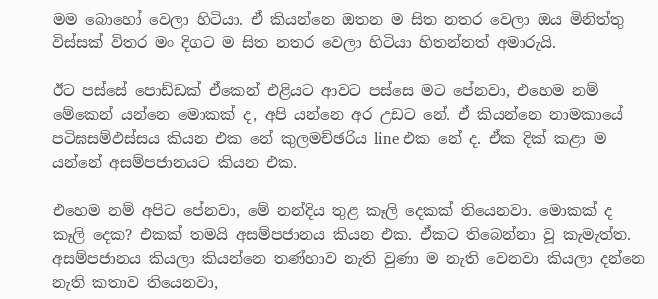මම බොහෝ වෙලා හිටියා. ඒ කියන්නෙ ඔතන ම සිත නතර වෙලා ඔය මිනිත්තු විස්සක් විතර මං දිගට ම සිත නතර වෙලා හිටියා හිතන්නත් අමාරුයි.

ඊට පස්සේ පොඩ්ඩක් ඒකෙන් එළියට ආවට පස්සෙ මට පේනවා, එහෙම නම් මේකෙන් යන්නෙ මොකක් ද, අපි යන්නෙ අර උඩට නේ. ඒ කියන්නෙ නාමකායේ පටිඝසම්‌ඵස්‌සය කියන එක නේ කුලමච්ඡරිය line එක නේ ද. ඒක දික් කළා ම යන්නේ අසම්පජානයට කියන එක.

එහෙම නම් අපිට පේනවා, මේ නන්දිය තුළ කෑලි දෙකක් තියෙනවා. මොකක් ද කෑලි දෙක? එකක් තමයි අසම්පජානය කියන එක. ඒකට තිබෙන්නා වූ කැමැත්ත. අසම්පජානය කියලා කියන්නෙ තණ්හාව නැති වුණා ම නැති වෙනවා කියලා දන්නෙ නැති කතාව තියෙනවා,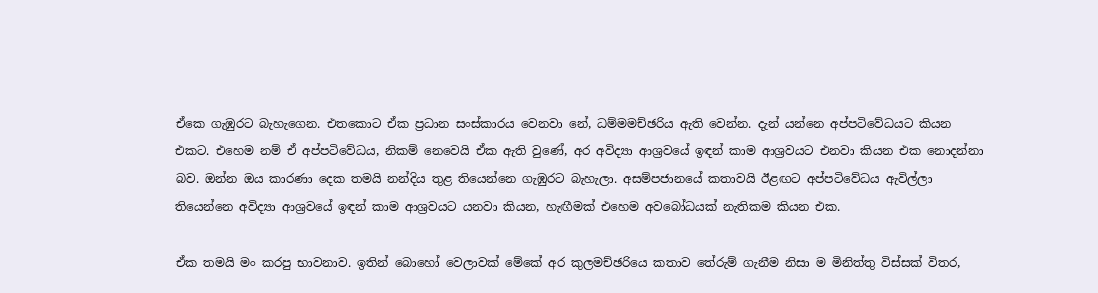ඒකෙ ගැඹුරට බැහැගෙන. එතකොට ඒක ප්‍රධාන සංස්කාරය වෙනවා නේ, ධම්මමච්ඡරිය ඇති වෙන්න. දැන් යන්නෙ අප්පටිවේධයට කියන එකට. එහෙම නම් ඒ අප්පටිවේධය, නිකම් නෙවෙයි ඒක ඇති වුණේ, අර අවිද්‍යා ආශ්‍රවයේ ඉඳන් කාම ආශ්‍රවයට එනවා කියන එක නොදන්නා බව. ඔන්න ඔය කාරණා දෙක තමයි නන්දිය තුළ තියෙන්නෙ ගැඹුරට බැහැලා. අසම්පජානයේ කතාවයි ඊළඟට අප්පටිවේධය ඇවිල්ලා තියෙන්නෙ අවිද්‍යා ආශ්‍රවයේ ඉඳන් කාම ආශ්‍රවයට යනවා කියන, හැඟීමක් එහෙම අවබෝධයක් නැතිකම කියන එක.

ඒක තමයි මං කරපු භාවනාව. ඉතින් බොහෝ වෙලාවක් මේකේ අර කුලමච්ඡරියෙ කතාව තේරුම් ගැනීම නිසා ම මිනිත්තු විස්සක් විතර,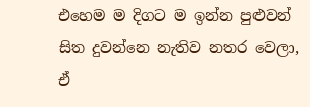එහෙම ම දිගට ම ඉන්න පුළුවන් සිත දුවන්නෙ නැතිව නතර වෙලා, ඒ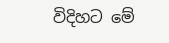විදිහට මේ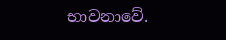භාවනාවේ.